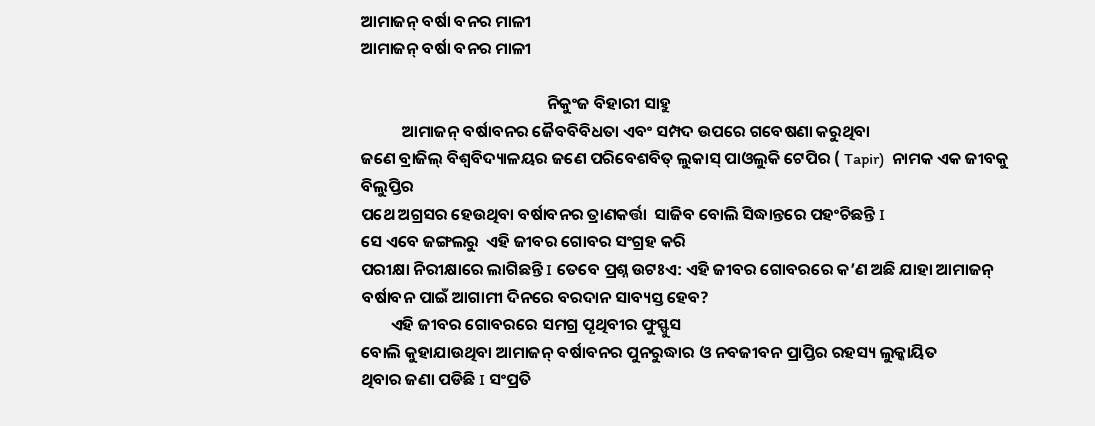ଆମାଜନ୍ ବର୍ଷା ବନର ମାଳୀ
ଆମାଜନ୍ ବର୍ଷା ବନର ମାଳୀ

                                                  ନିକୁଂଜ ବିହାରୀ ସାହୁ
           ଆମାଜନ୍ ବର୍ଷାବନର ଜୈବବିବିଧତା ଏବଂ ସମ୍ପଦ ଉପରେ ଗବେଷଣା କରୁଥିବା
ଜଣେ ବ୍ରାଜିଲ୍ ବିଶ୍ବବିଦ୍ୟାଳୟର ଜଣେ ପରିବେଶବିତ୍ ଲୁକାସ୍ ପାଓଲୁକି ଟେପିର ( Tapir)  ନାମକ ଏକ ଜୀବକୁ ବିଲୁପ୍ତିର
ପଥେ ଅଗ୍ରସର ହେଉଥିବା ବର୍ଷାବନର ତ୍ରାଣକର୍ତ୍ତା  ସାଜିବ ବୋଲି ସିଦ୍ଧାନ୍ତରେ ପହଂଚିଛନ୍ତି I
ସେ ଏବେ ଜଙ୍ଗଲରୁ  ଏହି ଜୀବର ଗୋବର ସଂଗ୍ରହ କରି
ପରୀକ୍ଷା ନିରୀକ୍ଷାରେ ଲାଗିଛନ୍ତି I ତେବେ ପ୍ରଶ୍ନ ଉଟଃଏ: ଏହି ଜୀବର ଗୋବରରେ କ’ଣ ଅଛି ଯାହା ଆମାଜନ୍
ବର୍ଷାବନ ପାଇଁ ଆଗାମୀ ଦିନରେ ବରଦାନ ସାବ୍ୟସ୍ତ ହେବ?
        ଏହି ଜୀବର ଗୋବରରେ ସମଗ୍ର ପୄଥିବୀର ଫୁସ୍ଫୁସ
ବୋଲି କୁହାଯାଉଥିବା ଆମାଜନ୍ ବର୍ଷାବନର ପୁନରୁଦ୍ଧାର ଓ ନବଜୀବନ ପ୍ରାପ୍ତିର ରହସ୍ୟ ଲୁକ୍କାୟିତ
ଥିବାର ଜଣା ପଡିଛି I ସଂପ୍ରତି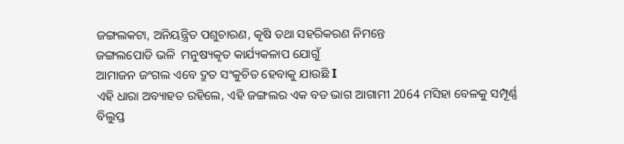ଜଙ୍ଗଲକଟା, ଅନିୟନ୍ତ୍ରିତ ପଶୁଚାରଣ, କୄଷି ତଥା ସହରିକରଣ ନିମନ୍ତେ
ଜଙ୍ଗଲପୋଡି ଭଳି  ମନୁଷ୍ୟକୄତ କାର୍ଯ୍ୟକଳାପ ଯୋଗୁଁ
ଆମାଜନ ଜଂଗଲ ଏବେ ଦ୍ରୁତ ସଂକୁଚିତ ହେବାକୁ ଯାଉଛି I
ଏହି ଧାରା ଅବ୍ୟାହତ ରହିଲେ, ଏହି ଜଙ୍ଗଲର ଏକ ବଡ ଭାଗ ଆଗାମୀ 2064 ମସିହା ବେଳକୁ ସମ୍ପୂର୍ଣ୍ଣ
ବିଲୁପ୍ତ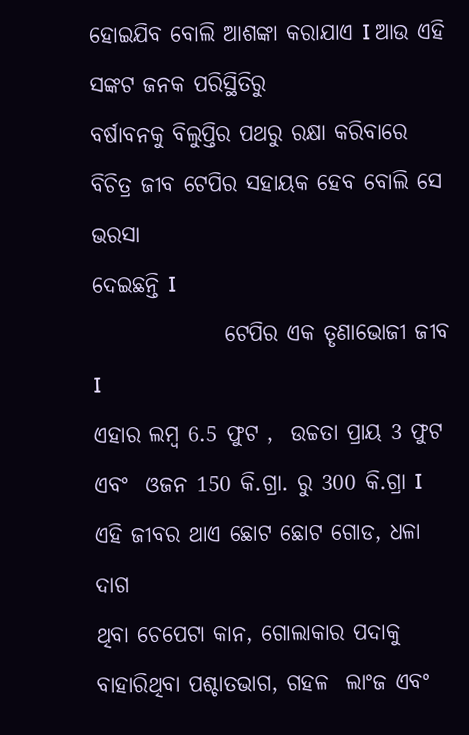ହୋଇଯିବ ବୋଲି ଆଶଙ୍କା କରାଯାଏ I ଆଉ ଏହି ସଙ୍କଟ ଜନକ ପରିସ୍ଥିତିରୁ
ବର୍ଷାବନକୁ ବିଲୁପ୍ତିର ପଥରୁ ରକ୍ଷା କରିବାରେ ବିଚିତ୍ର ଜୀବ ଟେପିର ସହାୟକ ହେବ ବୋଲି ସେ ଭରସା
ଦେଇଛନ୍ତି I
               ଟେପିର ଏକ ତୄଣାଭୋଜୀ ଜୀବ I
ଏହାର ଲମ୍ବ 6.5 ଫୁଟ ,  ଉଚ୍ଚତା ପ୍ରାୟ 3 ଫୁଟ
ଏବଂ  ଓଜନ 150 କି.ଗ୍ରା. ରୁ 300 କି.ଗ୍ରା I  ଏହି ଜୀବର ଥାଏ ଛୋଟ ଛୋଟ ଗୋଡ, ଧଳା ଦାଗ
ଥିବା ଚେପେଟା କାନ, ଗୋଲାକାର ପଦାକୁ ବାହାରିଥିବା ପଶ୍ଚାତଭାଗ, ଗହଳ  ଲାଂଜ ଏବଂ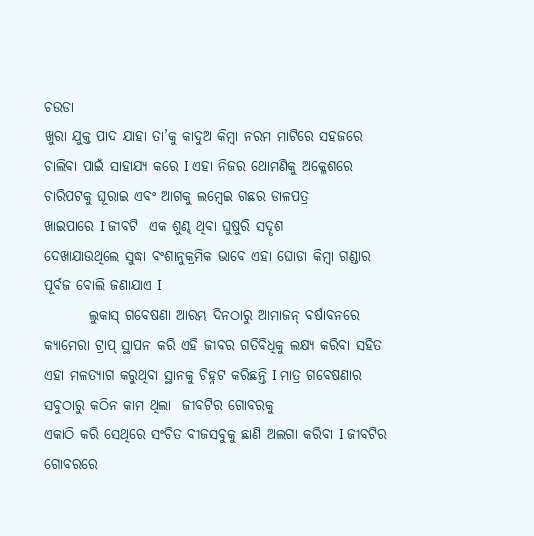ଚଉଡା
ଖୁରା ଯୁକ୍ତ ପାଦ ଯାହା ତା’କୁ କାଦୁଅ କିମ୍ବା ନରମ ମାଟିରେ ସହଜରେ ଚାଲିବା ପାଇଁ ସାହାଯ୍ୟ କରେ I ଏହା ନିଜର ଥୋମଣିକୁ ଅକ୍ଳେଶରେ
ଚାରିପଟକୁ ଘୂରାଇ ଏବଂ ଆଗକୁ ଲମ୍ବେଇ ଗଛର ଡାଳପତ୍ର
ଖାଇପାରେ I ଜୀବଟି  ଏକ ଶୁଣ୍ଢ ଥିବା ଘୁଷୁରି ସଦୄଶ
ଦେଖାଯାଉଥିଲେ ସୁଦ୍ଧା ବଂଶାନୁକ୍ରମିକ ଭାବେ ଏହା ଘୋଡା କିମ୍ବା ଗଣ୍ଡାର ପୂର୍ବଜ ବୋଲି ଜଣାଯାଏ I
        ଲୁକାସ୍ ଗବେଷଣା ଆରମ୍ଭ ଦିନଠାରୁ ଆମାଜନ୍ ବର୍ଷାବନରେ
କ୍ୟାମେରା ଟ୍ରାପ୍ ସ୍ଥାପନ କରି ଏହି ଜୀବର ଗତିବିଧିକୁ ଲକ୍ଷ୍ୟ କରିବା ସହିତ  ଏହା ମଳତ୍ୟାଗ କରୁଥିବା ସ୍ଥାନକୁ ଚିହ୍ନଟ କରିଛନ୍ତି I ମାତ୍ର ଗବେଷଣାର
ସବୁଠାରୁ କଠିନ କାମ ଥିଲା  ଜୀବଟିର ଗୋବରକୁ
ଏକାଠି କରି ସେଥିରେ ସଂଚିତ ବୀଜସବୁକୁ ଛାଣି ଅଲଗା କରିବା I ଜୀବଟିର
ଗୋବରରେ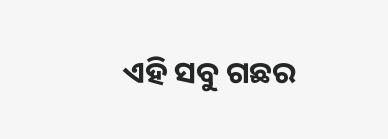ଏହି ସବୁ ଗଛର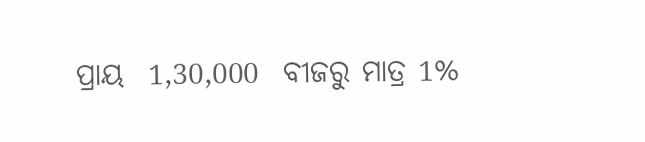ପ୍ରାୟ  1,30,000  ବୀଜରୁ ମାତ୍ର 1%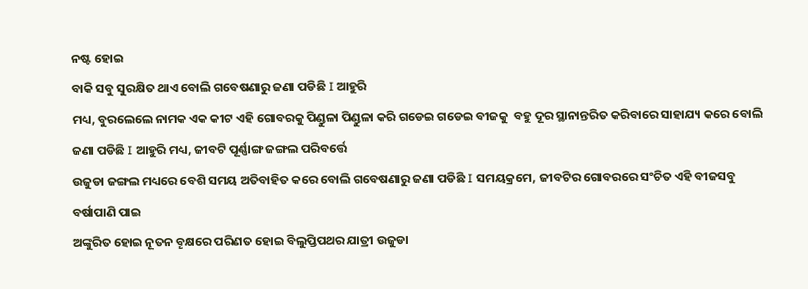ନଷ୍ଟ ହୋଇ
ବାକି ସବୁ ସୁରକ୍ଷିତ ଥାଏ ବୋଲି ଗବେଷଣାରୁ ଜଣା ପଡିଛି I ଆହୁରି
ମଧ୍ୟ, ବୁରଲେଲେ ନାମକ ଏକ କୀଟ ଏହି ଗୋବରକୁ ପିଣ୍ଡୁଳା ପିଣ୍ଡୁଳା କରି ଗଡେଇ ଗଡେଇ ବୀଜକୁ  ବହୁ ଦୂର ସ୍ଥାନାନ୍ତରିତ କରିବାରେ ସାହାଯ୍ୟ କରେ ବୋଲି
ଜଣା ପଡିଛି I ଆହୁରି ମଧ୍ୟ, ଜୀବଟି ପୂର୍ଣ୍ଣାଙ୍ଗ ଜଙ୍ଗଲ ପରିବର୍ତ୍ତେ
ଉଜୁଡା ଜଙ୍ଗଲ ମଧ୍ୟରେ ବେଶି ସମୟ ଅତିବାହିତ କରେ ବୋଲି ଗବେଷଣାରୁ ଜଣା ପଡିଛି I ସମୟକ୍ରମେ, ଜୀବଟିର ଗୋବରରେ ସଂଚିତ ଏହି ବୀଜସବୁ ବର୍ଷାପାଣି ପାଇ
ଅଙ୍କୁରିତ ହୋଇ ନୂତନ ବୄକ୍ଷରେ ପରିଣତ ହୋଇ ବିଲୁପ୍ତିପଥର ଯାତ୍ରୀ ଉଜୁଡା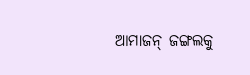ଆମାଜନ୍ ଜଙ୍ଗଲକୁ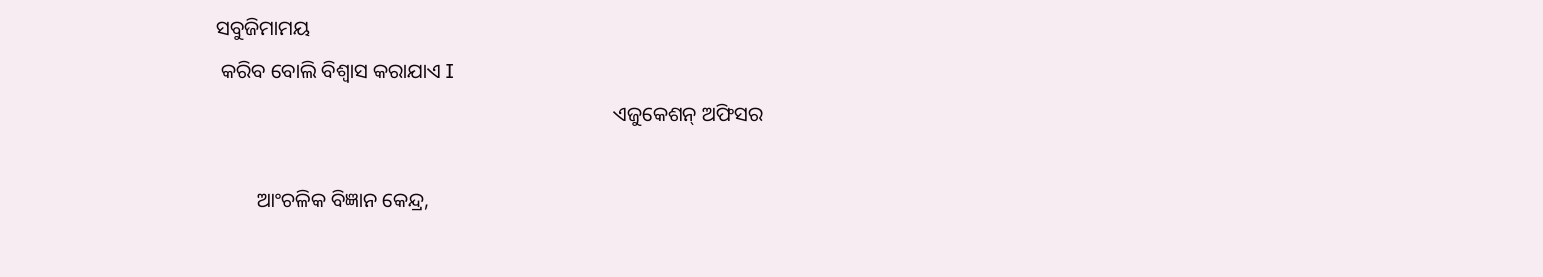ସବୁଜିମାମୟ
 କରିବ ବୋଲି ବିଶ୍ବାସ କରାଯାଏ I
                                                                             ଏଜୁକେଶନ୍ ଅଫିସର

        ଆଂଚଳିକ ବିଜ୍ଞାନ କେନ୍ଦ୍ର,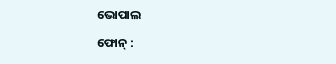ଭୋପାଲ

ଫୋନ୍ :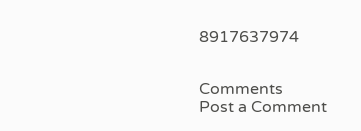8917637974


Comments
Post a Comment